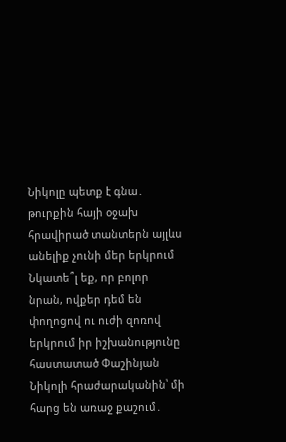Նիկոլը պետք է գնա․ թուրքին հայի օջախ հրավիրած տանտերն այլևս անելիք չունի մեր երկրում
Նկատե՞լ եք, որ բոլոր նրան, ովքեր դեմ են փողոցով ու ուժի զոռով երկրում իր իշխանությունը հաստատած Փաշինյան Նիկոլի հրաժարականին՝ մի հարց են առաջ քաշում․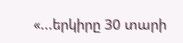«...երկիրը 30 տարի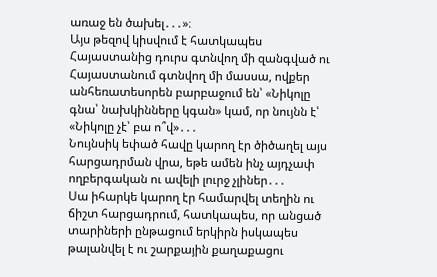առաջ են ծախել․․․»։
Այս թեզով կիսվում է հատկապես Հայաստանից դուրս գտնվող մի զանգված ու Հայաստանում գտնվող մի մասսա, ովքեր անհեռատեսորեն բարբաջում են՝ «Նիկոլը գնա՝ նախկինները կգան» կամ, որ նույնն է՝ «Նիկոլը չէ՝ բա ո՞վ»․․․
Նույնսիկ եփած հավը կարող էր ծիծաղել այս հարցադրման վրա, եթե ամեն ինչ այդչափ ողբերգական ու ավելի լուրջ չլիներ․․․
Սա իհարկե կարող էր համարվել տեղին ու ճիշտ հարցադրում, հատկապես, որ անցած տարիների ընթացում երկիրն իսկապես թալանվել է ու շարքային քաղաքացու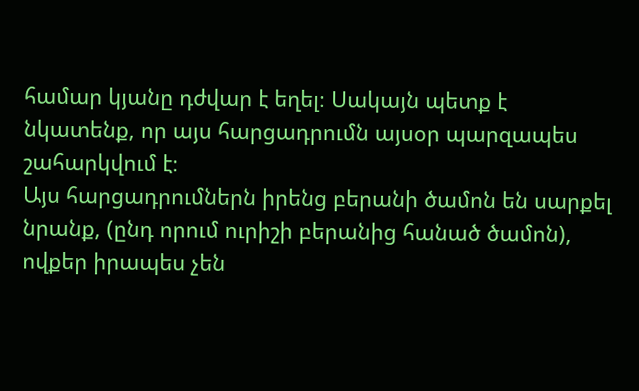համար կյանը դժվար է եղել։ Սակայն պետք է նկատենք, որ այս հարցադրումն այսօր պարզապես շահարկվում է։
Այս հարցադրումներն իրենց բերանի ծամոն են սարքել նրանք, (ընդ որում ուրիշի բերանից հանած ծամոն), ովքեր իրապես չեն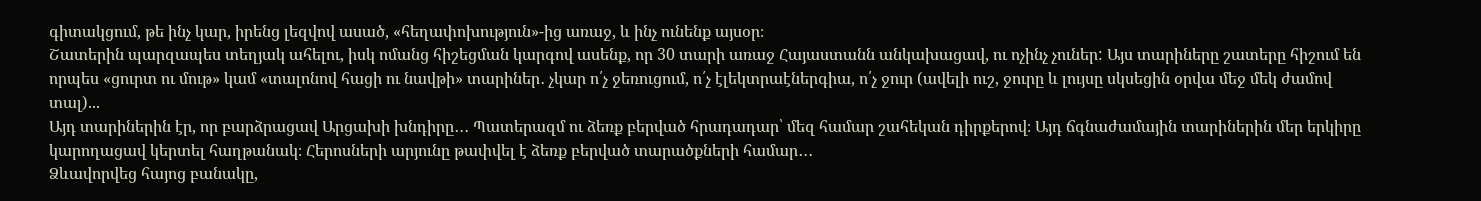գիտակցում, թե ինչ կար, իրենց լեզվով ասած, «հեղափոխություն»-ից առաջ, և ինչ ունենք այսօր։
Շատերին պարզապես տեղյակ ահելու, իսկ ոմանց հիշեցման կարգով ասենք, որ 30 տարի առաջ Հայաստանն անկախացավ, ու ոչինչ չուներ: Այս տարիները շատերը հիշում են որպես «ցուրտ ու մութ» կամ «տալոնով հացի ու նավթի» տարիներ․ չկար ո՛չ ջեռուցում, ո՛չ էլեկտրաէներգիա, ո՛չ ջուր (ավելի ուշ, ջուրը և լույսը սկսեցին օրվա մեջ մեկ ժամով տալ)...
Այդ տարիներին էր, որ բարձրացավ Արցախի խնդիրը․․․ Պատերազմ ու ձեռք բերված հրադադար՝ մեզ համար շահեկան դիրքերով։ Այդ ճգնաժամային տարիներին մեր երկիրը կարողացավ կերտել հաղթանակ։ Հերոսների արյունը թափվել է ձեռք բերված տարածքների համար․․․
Ձևավորվեց հայոց բանակը,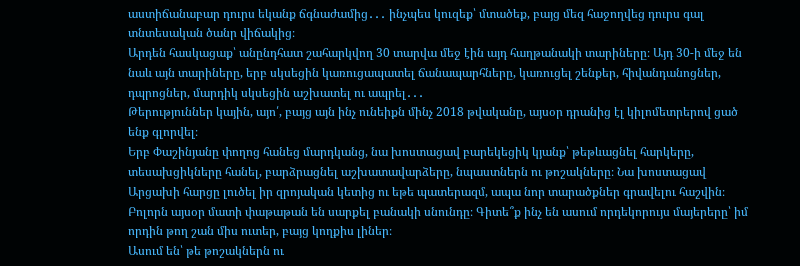աստիճանաբար դուրս եկանք ճգնաժամից․․․ ինչպես կուզեք՝ մտածեք, բայց մեզ հաջողվեց դուրս գալ տնտեսական ծանր վիճակից։
Արդեն հասկացաք՝ անընդհատ շահարկվող 30 տարվա մեջ էին այդ հաղթանակի տարիները։ Այդ 30-ի մեջ են նաև այն տարիները, երբ սկսեցին կառուցապատել ճանապարհները, կառուցել շենքեր, հիվանդանոցներ, դպրոցներ, մարդիկ սկսեցին աշխատել ու ապրել․․․
Թերություններ կային, այո՛, բայց այն ինչ ունեիքն մինչ 2018 թվականը, այսօր դրանից էլ կիլոմետրերով ցած ենք գլորվել։
Երբ Փաշինյանը փողոց հանեց մարդկանց, նա խոստացավ բարեկեցիկ կյանք՝ թեթևացնել հարկերը, տեսախցիկները հանել, բարձրացնել աշխատավարձերը, նպաստներն ու թոշակները։ Նա խոստացավ Արցախի հարցը լուծել իր զրոյական կետից ու եթե պատերազմ, ապա նոր տարածքներ գրավելու հաշվին։
Բոլորն այսօր մատի փաթաթան են սարքել բանակի սնունդը։ Գիտե՞ք ինչ են ասում որդեկորույս մայերերը՝ իմ որդին թող շան միս ուտեր, բայց կողքիս լիներ։
Ասում են՝ թե թոշակներն ու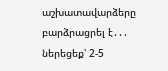աշխատավարձերը բարձրացրել է․․․ ներեցեք՝ 2-5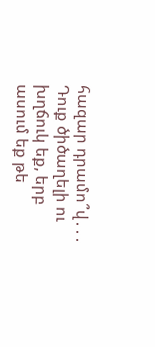հազար դրամո՞վ․․․ Դուք ծիծաղելի ու խղճուկ եք, երբ ասում եք թե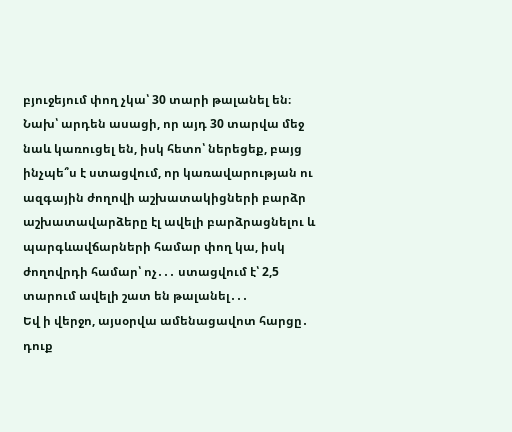բյուջեյում փող չկա՝ 30 տարի թալանել են։ Նախ՝ արդեն ասացի, որ այդ 30 տարվա մեջ նաև կառուցել են, իսկ հետո՝ ներեցեք, բայց ինչպե՞ս է ստացվում, որ կառավարության ու ազգային ժողովի աշխատակիցների բարձր աշխատավարձերը էլ ավելի բարձրացնելու և պարգևավճարների համար փող կա, իսկ ժողովրդի համար՝ ոչ․․․ ստացվում է՝ 2,5 տարում ավելի շատ են թալանել․․․
Եվ ի վերջո, այսօրվա ամենացավոտ հարցը․ դուք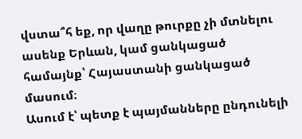վստա՞հ եք, որ վաղը թուրքը չի մտնելու ասենք Երևան, կամ ցանկացած համայնք՝ Հայաստանի ցանկացած մասում։
Ասում է՝ պետք է պայմանները ընդունելի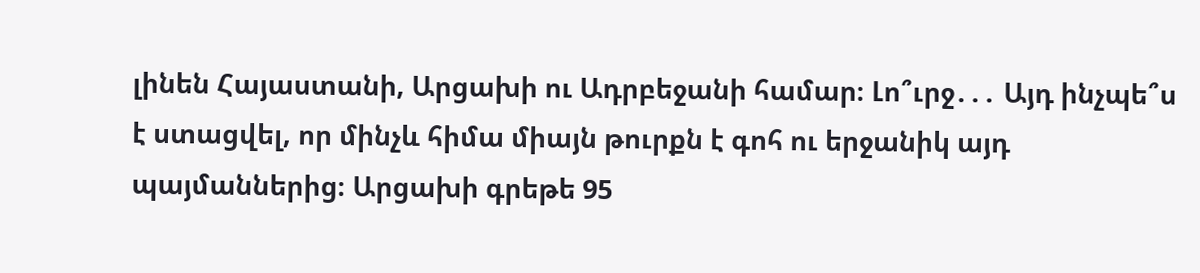լինեն Հայաստանի, Արցախի ու Ադրբեջանի համար։ Լո՞ւրջ․․․ Այդ ինչպե՞ս է ստացվել, որ մինչև հիմա միայն թուրքն է գոհ ու երջանիկ այդ պայմաններից։ Արցախի գրեթե 95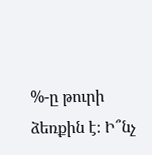%-ը թուրի ձեռքին է։ Ի՞նչ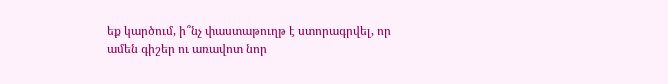եք կարծում, ի՞նչ փաստաթուղթ է ստորագրվել, որ ամեն գիշեր ու առավոտ նոր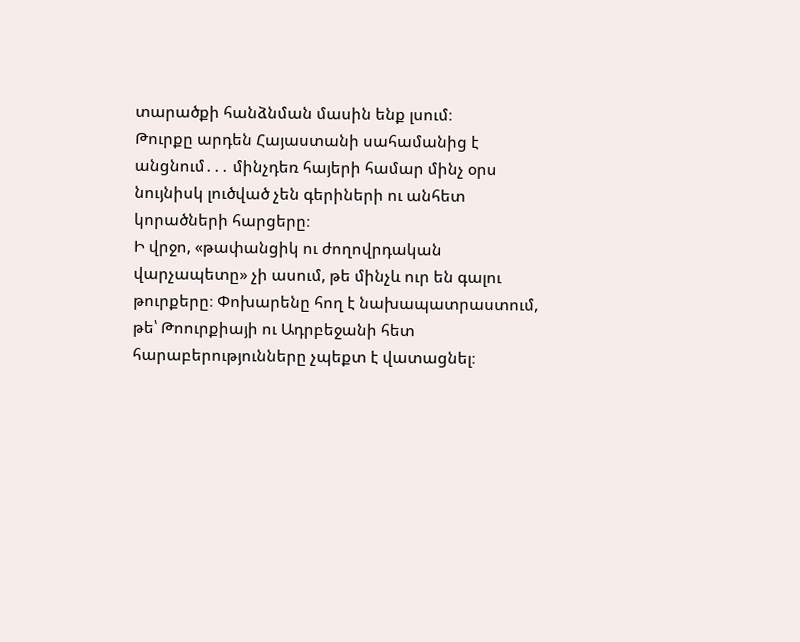տարածքի հանձնման մասին ենք լսում։
Թուրքը արդեն Հայաստանի սահամանից է անցնում․․․ մինչդեռ հայերի համար մինչ օրս նույնիսկ լուծված չեն գերիների ու անհետ կորածների հարցերը։
Ի վրջո, «թափանցիկ ու ժողովրդական վարչապետը» չի ասում, թե մինչև ուր են գալու թուրքերը։ Փոխարենը հող է նախապատրաստում, թե՝ Թոուրքիայի ու Ադրբեջանի հետ հարաբերությունները չպեքտ է վատացնել։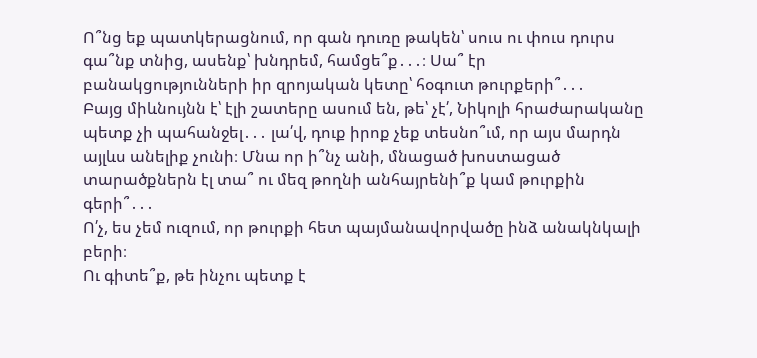Ո՞նց եք պատկերացնում, որ գան դուռը թակեն՝ սուս ու փուս դուրս գա՞նք տնից, ասենք՝ խնդրեմ, համցե՞ք․․․։ Սա՞ էր բանակցությունների իր զրոյական կետը՝ հօգուտ թուրքերի՞․․․
Բայց միևնույնն է՝ էլի շատերը ասում են, թե՝ չէ՛, Նիկոլի հրաժարականը պետք չի պահանջել․․․ լա՛վ, դուք իրոք չեք տեսնո՞ւմ, որ այս մարդն այլևս անելիք չունի։ Մնա որ ի՞նչ անի, մնացած խոստացած տարածքներն էլ տա՞ ու մեզ թողնի անհայրենի՞ք կամ թուրքին գերի՞․․․
Ո՛չ, ես չեմ ուզում, որ թուրքի հետ պայմանավորվածը ինձ անակնկալի բերի։
Ու գիտե՞ք, թե ինչու պետք է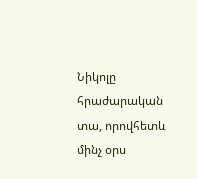Նիկոլը հրաժարական տա, որովհետև մինչ օրս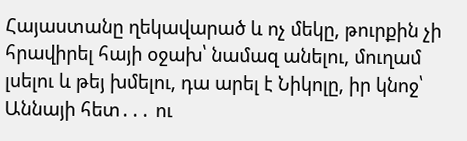Հայաստանը ղեկավարած և ոչ մեկը, թուրքին չի հրավիրել հայի օջախ՝ նամազ անելու, մուղամ լսելու և թեյ խմելու, դա արել է Նիկոլը, իր կնոջ՝ Աննայի հետ․․․ ու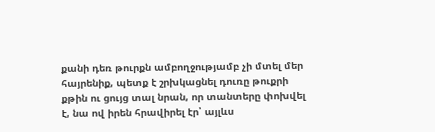քանի դեռ թուրքն ամբողջությամբ չի մտել մեր հայրենիք, պետք է շրխկացնել դուռը թուքրի քթին ու ցույց տալ նրան, որ տանտերը փոխվել է, նա ով իրեն հրավիրել էր՝ այլևս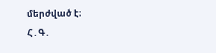մերժված է։
Հ․Գ․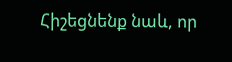Հիշեցնենք նաև, որ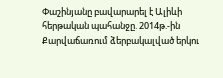Փաշինյանը բավարարել է Ալիևի հերթական պահանջը. 2014թ.-ին Քարվաճառում ձերբակալված երկու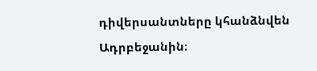դիվերսանտները կհանձնվեն Ադրբեջանին։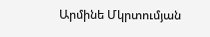Արմինե Մկրտումյան